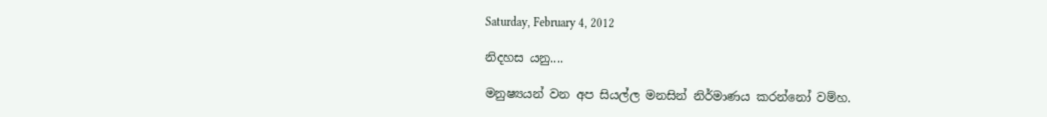Saturday, February 4, 2012

නිදහස යනු....

මනුෂ්‍යයන් වන අප සියල්ල මනසින් නිර්මාණය කරන්නෝ වම්හ.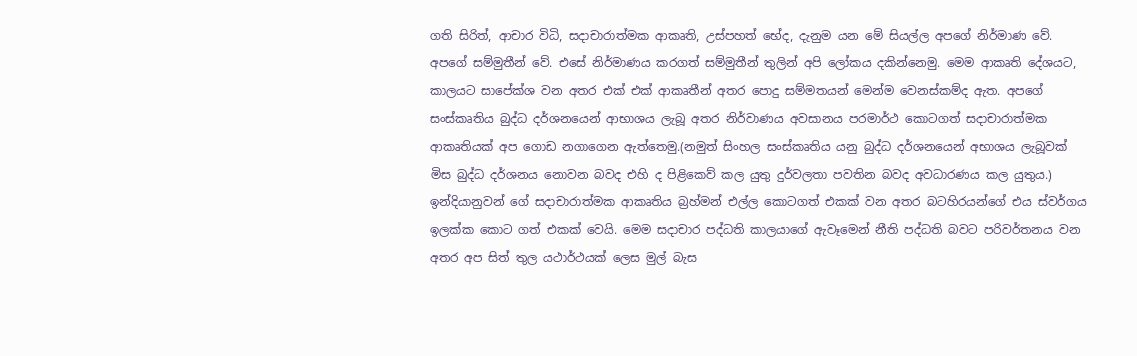ගති සිරිත්, ආචාර විධි, සදාචාරාත්මක ආකෘති, උස්පහත් භේද, දැනුම යන මේ සියල්ල අපගේ නිර්මාණ වේ. අපගේ සම්මුතීන් වේ. එසේ නිර්මාණය කරගත් සම්මුතීන් තුලින් අපි ලෝකය දකින්නෙමු. මෙම ආකෘති දේශයට, කාලයට සාපේක්ශ වන අතර එක් එක් ආකෘතීන් අතර පොදු සම්මතයන් මෙන්ම වෙනස්කම්ද ඇත. අපගේ සංස්කෘතිය බුද්ධ දර්ශනයෙන් ආභාශය ලැබූ අතර නිර්වාණය අවසානය පරමාර්ථ කොටගත් සදාචාරාත්මක ආකෘතියක් අප ගොඩ නගාගෙන ඇත්තෙමු.(නමුත් සිංහල සංස්කෘතිය යනු බුද්ධ දර්ශනයෙන් අභාශය ලැබූවක් මිස බුද්ධ දර්ශනය නොවන බවද එහි ද පිළිකෙව් කල යුතු දුර්වලතා පවතින බවද අවධාරණය කල යුතුය.)
ඉන්දියානුවන් ගේ සදාචාරාත්මක ආකෘතිය බ්‍රහ්මන් එල්ල කොටගත් එකක් වන අතර බටහිරයන්ගේ එය ස්වර්ගය ඉලක්ක කොට ගත් එකක් වෙයි. මෙම සදාචාර පද්ධති කාලයාගේ ඇවෑමෙන් නීති පද්ධති බවට පරිවර්තනය වන අතර අප සිත් තුල යථාර්ථයක් ලෙස මුල් බැස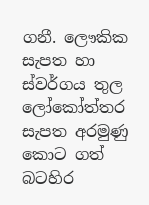ගනී. ලෞකික සැපත හා ස්වර්ගය තුල ලෝකෝත්තර සැපත අරමුණු කොට ගත් බටහිර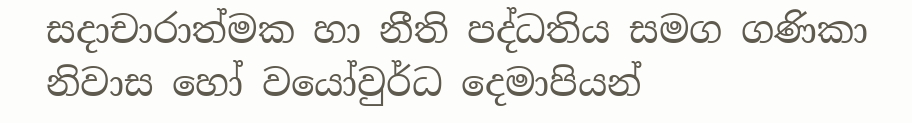සදාචාරාත්මක හා නීති පද්ධතිය සමග ගණිකා නිවාස හෝ වයෝවුර්ධ දෙමාපියන්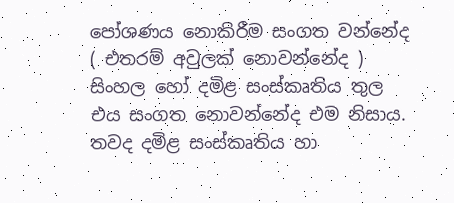පෝශණය නොකිරීම සංගත වන්නේද ( එතරම් අවුලක් නොවන්නේද ) සිංහල හෝ දමිළ සංස්කෘතිය තුල එය සංගත නොවන්නේද එම නිසාය. තවද දමිළ සංස්කෘතිය හා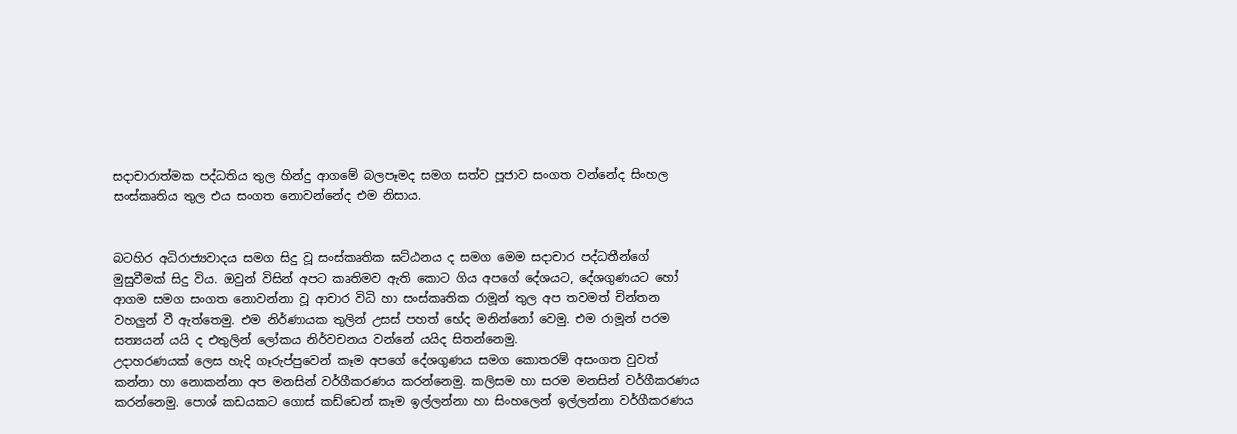සදාචාරාත්මක පද්ධතිය තුල හින්දු ආගමේ බලපෑමද සමග සත්ව පූජාව සංගත වන්නේද සිංහල සංස්කෘතිය තුල එය සංගත නොවන්නේද එම නිසාය.


බටහිර අධිරාජ්‍යවාදය සමග සිදු වූ සංස්කෘතික ඝට්ඨනය ද සමග මෙම සදාචාර පද්ධතීන්ගේ මුසුවීමක් සිදු විය. ඔවුන් විසින් අපට කෘතිමව ඇති කොට ගිය අපගේ දේශයට, දේශගුණයට හෝ ආගම සමග සංගත නොවන්නා වූ ආචාර විධි හා සංස්කෘතික රාමූන් තුල අප තවමත් චින්තන වහලුන් වී ඇත්තෙමු. එම නිර්ණායක තුලින් උසස් පහත් භේද මනින්නෝ වෙමු. එම රාමූන් පරම සත්‍යයන් යයි ද එතුලින් ලෝකය නිර්වචනය වන්නේ යයිද සිතන්නෙමු.
උදාහරණයක් ලෙස හැදි ගෑරුප්පුවෙන් කෑම අපගේ දේශගුණය සමග කොතරම් අසංගත වුවත් කන්නා හා නොකන්නා අප මනසින් වර්ගීකරණය කරන්නෙමු. කලිසම හා සරම මනසින් වර්ගීකරණය කරන්නෙමු. පොශ් කඩයකට ගොස් කඩ්ඩෙන් කෑම ඉල්ලන්නා හා සිංහලෙන් ඉල්ලන්නා වර්ගීකරණය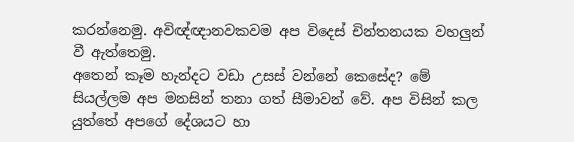කරන්නෙමු. අවිඥ්ඥානවකවම අප විදෙස් චින්තනයක වහලුන් වී ඇත්තෙමු.
අතෙන් කෑම හැන්දට වඩා උසස් වන්නේ කෙසේද? මේ සියල්ලම අප මනසින් තනා ගත් සීමාවන් වේ. අප විසින් කල යුත්තේ අපගේ දේශයට හා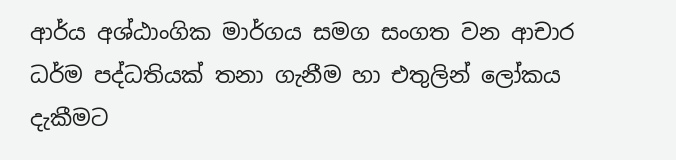ආර්ය අශ්ඨාංගික මාර්ගය සමග සංගත වන ආචාර ධර්ම පද්ධතියක් තනා ගැනීම හා එතුලින් ලෝකය දැකීමට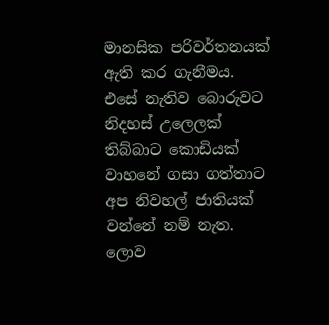මානසික පරිවර්තනයක් ඇති කර ගැනීමය. එසේ නැතිව බොරුවට නිදහස් උලෙලක් තිබ්බාට කොඩියක් වාහනේ ගසා ගත්තාට අප නිවහල් ජාතියක් වන්නේ නම් නැත. ලොව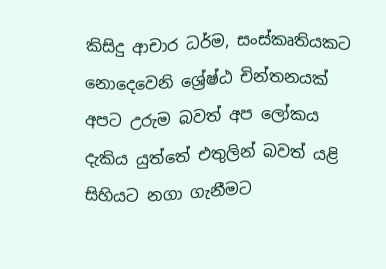කිසිදු ආචාර ධර්ම, සංස්කෘතියකට නොදෙවෙනි ශ්‍රේෂ්ඨ චින්තනයක් අපට උරුම බවත් අප ලෝකය දැකිය යුත්තේ එතුලින් බවත් යළි සිහියට නගා ගැනීමට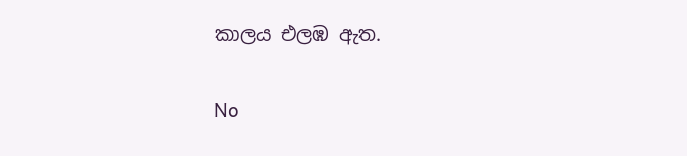කාලය එලඹ ඇත.

No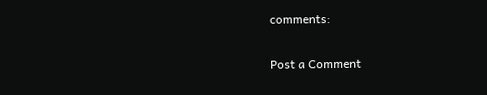comments:

Post a Comment